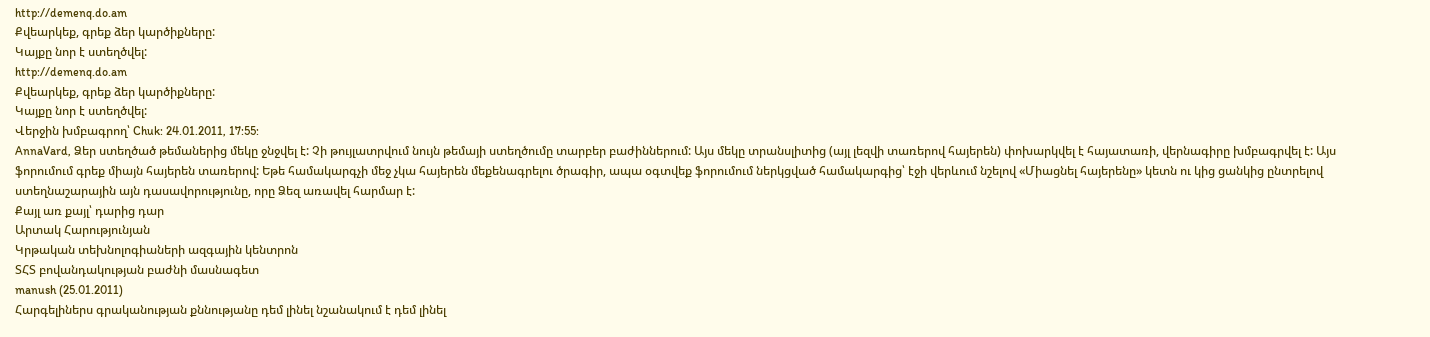http://demenq.do.am
Քվեարկեք, գրեք ձեր կարծիքները:
Կայքը նոր է ստեղծվել:
http://demenq.do.am
Քվեարկեք, գրեք ձեր կարծիքները:
Կայքը նոր է ստեղծվել:
Վերջին խմբագրող՝ Chuk: 24.01.2011, 17:55:
AnnaVard, Ձեր ստեղծած թեմաներից մեկը ջնջվել է: Չի թույլատրվում նույն թեմայի ստեղծումը տարբեր բաժիններում: Այս մեկը տրանսլիտից (այլ լեզվի տառերով հայերեն) փոխարկվել է հայատառի, վերնագիրը խմբագրվել է: Այս ֆորումում գրեք միայն հայերեն տառերով: Եթե համակարգչի մեջ չկա հայերեն մեքենագրելու ծրագիր, ապա օգտվեք ֆորումում ներկցված համակարգից՝ էջի վերևում նշելով «Միացնել հայերենը» կետն ու կից ցանկից ընտրելով ստեղնաշարային այն դասավորությունը, որը Ձեզ առավել հարմար է:
Քայլ առ քայլ՝ դարից դար
Արտակ Հարությունյան
Կրթական տեխնոլոգիաների ազգային կենտրոն
ՏՀՏ բովանդակության բաժնի մասնագետ
manush (25.01.2011)
Հարգելիներս գրականության քննությանը դեմ լինել նշանակում է դեմ լինել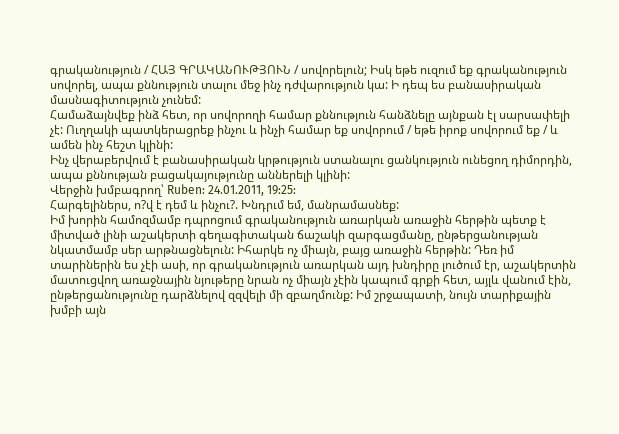գրականություն / ՀԱՅ ԳՐԱԿԱՆՈՒԹՅՈՒՆ / սովորելուն; Իսկ եթե ուզում եք գրականություն սովորել, ապա քննություն տալու մեջ ինչ դժվարություն կա: Ի դեպ ես բանասիրական մասնագիտություն չունեմ:
Համաձայնվեք ինձ հետ, որ սովորողի համար քննություն հանձնելը այնքան էլ սարսափելի չէ: Ուղղակի պատկերացրեք ինչու և ինչի համար եք սովորում / եթե իրոք սովորում եք / և ամեն ինչ հեշտ կլինի:
Ինչ վերաբերվում է բանասիրական կրթություն ստանալու ցանկություն ունեցող դիմորդին, ապա քննության բացակայությունը աններելի կլինի:
Վերջին խմբագրող՝ Ruben: 24.01.2011, 19:25:
Հարգելիներս, ո?վ է դեմ և ինչու?. Խնդրւմ եմ, մանրամասնեք:
Իմ խորին համոզմամբ դպրոցում գրականություն առարկան առաջին հերթին պետք է միտված լինի աշակերտի գեղագիտական ճաշակի զարգացմանը, ընթերցանության նկատմամբ սեր արթնացնելուն: Իհարկե ոչ միայն, բայց առաջին հերթին: Դեռ իմ տարիներին ես չէի ասի, որ գրականություն առարկան այդ խնդիրը լուծում էր, աշակերտին մատուցվող առաջնային նյութերը նրան ոչ միայն չէին կապում գրքի հետ, այլև վանում էին, ընթերցանությունը դարձնելով զզվելի մի զբաղմունք: Իմ շրջապատի, նույն տարիքային խմբի այն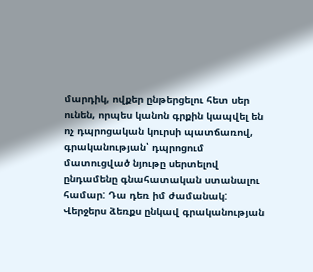մարդիկ, ովքեր ընթերցելու հետ սեր ունեն, որպես կանոն գրքին կապվել են ոչ դպրոցական կուրսի պատճառով, գրականության՝ դպրոցում մատուցված նյութը սերտելով ընդամենը գնահատական ստանալու համար: Դա դեռ իմ ժամանակ: Վերջերս ձեռքս ընկավ գրականության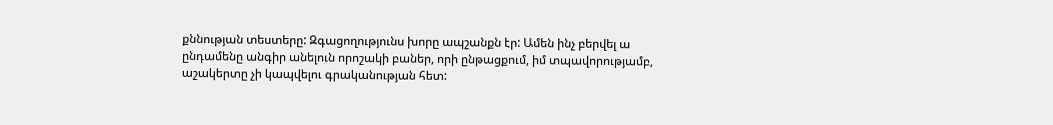քննության տեստերը: Զգացողությունս խորը ապշանքն էր: Ամեն ինչ բերվել ա ընդամենը անգիր անելուն որոշակի բաներ, որի ընթացքում, իմ տպավորությամբ, աշակերտը չի կապվելու գրականության հետ: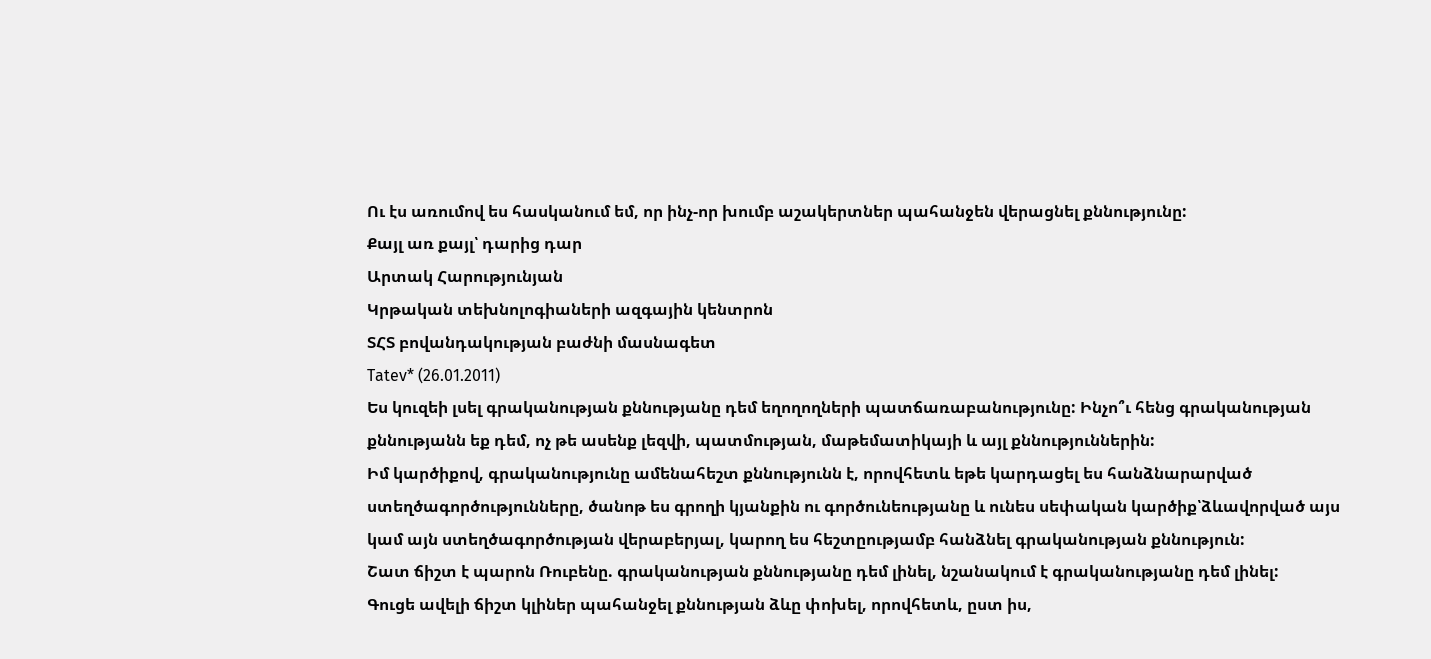Ու էս առումով ես հասկանում եմ, որ ինչ-որ խումբ աշակերտներ պահանջեն վերացնել քննությունը:
Քայլ առ քայլ՝ դարից դար
Արտակ Հարությունյան
Կրթական տեխնոլոգիաների ազգային կենտրոն
ՏՀՏ բովանդակության բաժնի մասնագետ
Tatev* (26.01.2011)
Ես կուզեի լսել գրականության քննությանը դեմ եղողողների պատճառաբանությունը: Ինչո՞ւ հենց գրականության քննությանն եք դեմ, ոչ թե ասենք լեզվի, պատմության, մաթեմատիկայի և այլ քննություններին:
Իմ կարծիքով, գրականությունը ամենահեշտ քննությունն է, որովհետև եթե կարդացել ես հանձնարարված ստեղծագործությունները, ծանոթ ես գրողի կյանքին ու գործունեությանը և ունես սեփական կարծիք՝ձևավորված այս կամ այն ստեղծագործության վերաբերյալ, կարող ես հեշտըությամբ հանձնել գրականության քննություն:
Շատ ճիշտ է պարոն Ռուբենը. գրականության քննությանը դեմ լինել, նշանակում է գրականությանը դեմ լինել:
Գուցե ավելի ճիշտ կլիներ պահանջել քննության ձևը փոխել, որովհետև, ըստ իս,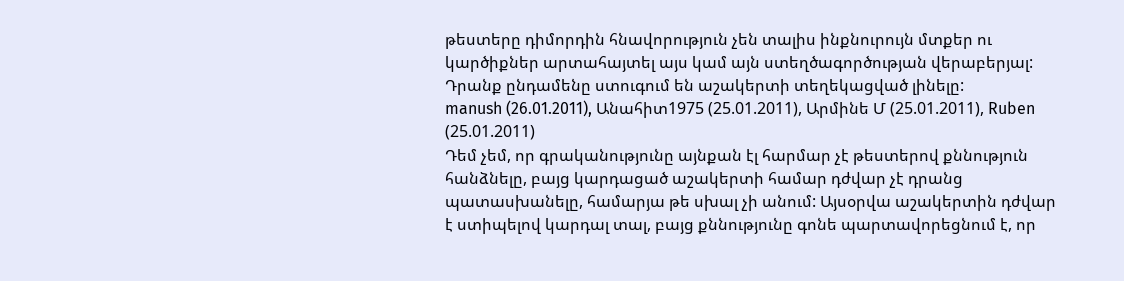թեստերը դիմորդին հնավորություն չեն տալիս ինքնուրույն մտքեր ու կարծիքներ արտահայտել այս կամ այն ստեղծագործության վերաբերյալ: Դրանք ընդամենը ստուգում են աշակերտի տեղեկացված լինելը:
manush (26.01.2011), Անահիտ1975 (25.01.2011), Արմինե Մ (25.01.2011), Ruben (25.01.2011)
Դեմ չեմ, որ գրականությունը այնքան էլ հարմար չէ թեստերով քննություն հանձնելը, բայց կարդացած աշակերտի համար դժվար չէ դրանց պատասխանելը, համարյա թե սխալ չի անում: Այսօրվա աշակերտին դժվար է ստիպելով կարդալ տալ, բայց քննությունը գոնե պարտավորեցնում է, որ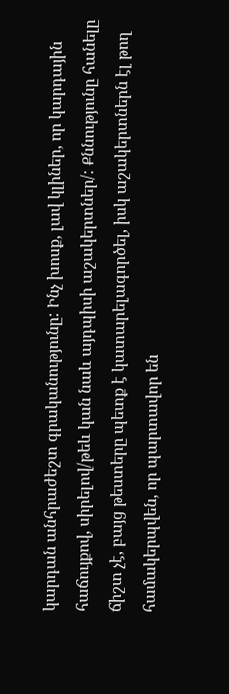կարդան անհրաժեշտ գրականությունը: Ինչ խոսք, լավ կլիներ, որ կարդային հաճույքով, սիրելով/թեև կան նաև այդպիսի աշակերտներ/: Քննությունը հանելը ճիշտ չէ, բայց թեստերը պետք է կատարելագործել, իսկ աշակերտներն էլ թող համակերպվեն, որ պարտավոր են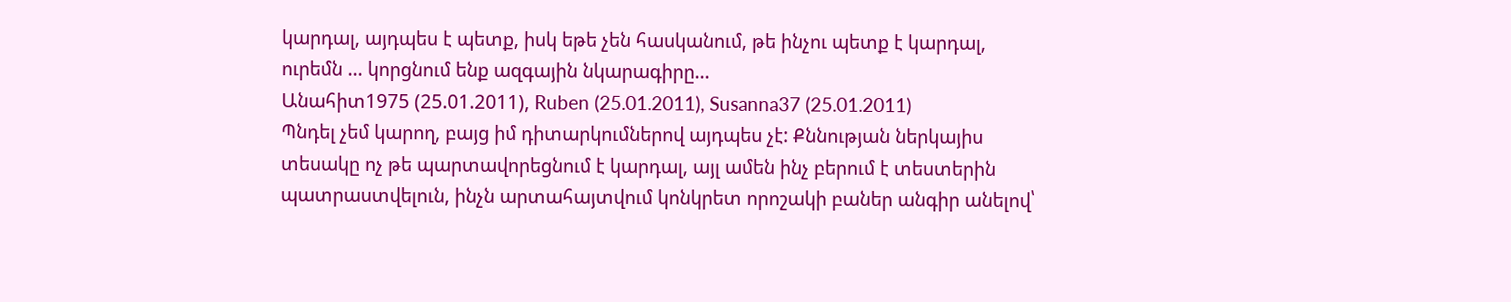կարդալ, այդպես է պետք, իսկ եթե չեն հասկանում, թե ինչու պետք է կարդալ, ուրեմն ... կորցնում ենք ազգային նկարագիրը...
Անահիտ1975 (25.01.2011), Ruben (25.01.2011), Susanna37 (25.01.2011)
Պնդել չեմ կարող, բայց իմ դիտարկումներով այդպես չէ: Քննության ներկայիս տեսակը ոչ թե պարտավորեցնում է կարդալ, այլ ամեն ինչ բերում է տեստերին պատրաստվելուն, ինչն արտահայտվում կոնկրետ որոշակի բաներ անգիր անելով՝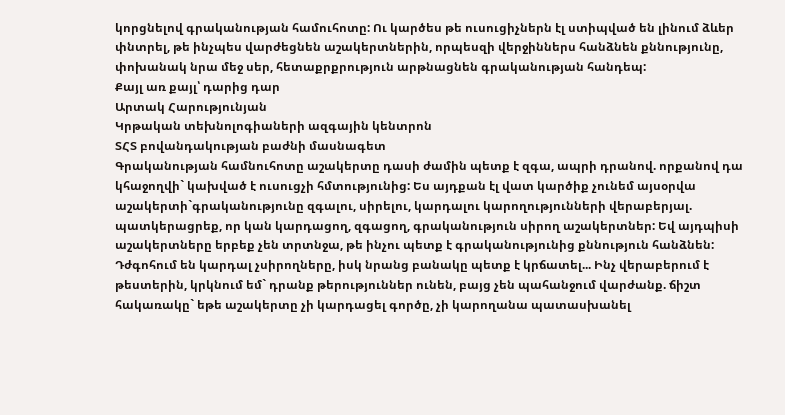կորցնելով գրականության համուհոտը: Ու կարծես թե ուսուցիչներն էլ ստիպված են լինում ձևեր փնտրել, թե ինչպես վարժեցնեն աշակերտներին, որպեսզի վերջիններս հանձնեն քննությունը, փոխանակ նրա մեջ սեր, հետաքրքրություն արթնացնեն գրականության հանդեպ:
Քայլ առ քայլ՝ դարից դար
Արտակ Հարությունյան
Կրթական տեխնոլոգիաների ազգային կենտրոն
ՏՀՏ բովանդակության բաժնի մասնագետ
Գրականության համնուհոտը աշակերտը դասի ժամին պետք է զգա, ապրի դրանով. որքանով դա կհաջողվի` կախված է ուսուցչի հմտությունից: Ես այդքան էլ վատ կարծիք չունեմ այսօրվա աշակերտի`գրականությունը զգալու, սիրելու, կարդալու կարողությունների վերաբերյալ. պատկերացրեք, որ կան կարդացող, զգացող, գրականություն սիրող աշակերտներ: Եվ այդպիսի աշակերտները երբեք չեն տրտնջա, թե ինչու պետք է գրականությունից քննություն հանձնեն: Դժգոհում են կարդալ չսիրողները, իսկ նրանց բանակը պետք է կրճատել... Ինչ վերաբերում է թեստերին, կրկնում եմ` դրանք թերություններ ունեն, բայց չեն պահանջում վարժանք. ճիշտ հակառակը` եթե աշակերտը չի կարդացել գործը, չի կարողանա պատասխանել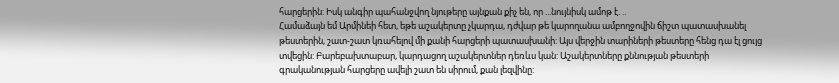հարցերին: Իսկ անգիր պահանջվող նյութերը այնքան քիչ են, որ ...նույնիսկ ամոթ է. ..
Համաձայն եմ Արմինեի հետ, եթե աշակերտը չկարդա, դժվար թե կարողանա ամբողջովին ճիշտ պատասխանել թեստերին, շատ-շատ կռահելով մի քանի հարցերի պատասխանի: Այս վերջին տարիների թեստերը հենց դա էլ ցույց տվեցին: Բարեբախտաբար, կարդացող աշակերտներ դեռևս կան: Աշակերտները քննության թեստերի գրականության հարցերը ավելի շատ են սիրում, քան լեզվինը: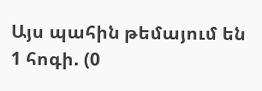Այս պահին թեմայում են 1 հոգի. (0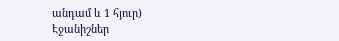անդամ և 1 հյուր)
Էջանիշներ